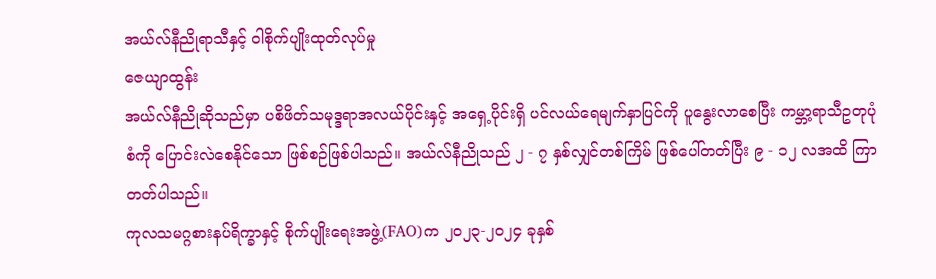အယ်လ်နီညိုရာသီနှင့် ဝါစိုက်ပျိုးထုတ်လုပ်မှု
ဇေယျာထွန်း
အယ်လ်နီညိုဆိုသည်မှာ ပစိဖိတ်သမုဒ္ဒရာအလယ်ပိုင်းနှင့် အရှေ့ပိုင်းရှိ ပင်လယ်ရေမျက်နှာပြင်ကို ပူနွေးလာစေပြီး ကမ္ဘာ့ရာသီဥတုပုံစံကို ပြောင်းလဲစေနိုင်သော ဖြစ်စဉ်ဖြစ်ပါသည်။ အယ်လ်နီညိုသည် ၂ - ၇ နှစ်လျှင်တစ်ကြိမ် ဖြစ်ပေါ်တတ်ပြီး ၉ - ၁၂ လအထိ ကြာတတ်ပါသည်။
ကုလသမဂ္ဂစားနပ်ရိက္ခာနှင့် စိုက်ပျိုးရေးအဖွဲ့(FAO)က ၂၀၂၃-၂၀၂၄ ခုနှစ်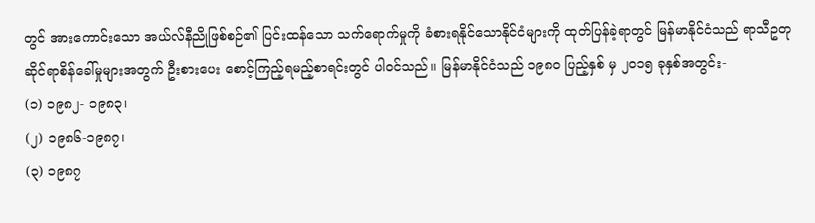တွင် အားကောင်းသော အယ်လ်နီညိုဖြစ်စဉ်၏ ပြင်းထန်သော သက်ရောက်မှုကို ခံစားရနိုင်သောနိုင်ငံများကို ထုတ်ပြန်ခဲ့ရာတွင် မြန်မာနိုင်ငံသည် ရာသီဥတုဆိုင်ရာစိန်ခေါ်မှုများအတွက် ဦးစားပေး စောင့်ကြည့်ရမည့်စာရင်းတွင် ပါဝင်သည်။ မြန်မာနိုင်ငံသည် ၁၉၈၀ ပြည့်နှစ် မှ ၂၀၁၅ ခုနှစ်အတွင်း-
(၁) ၁၉၈၂- ၁၉၈၃၊
(၂) ၁၉၈၆-၁၉၈၇၊
(၃) ၁၉၈၇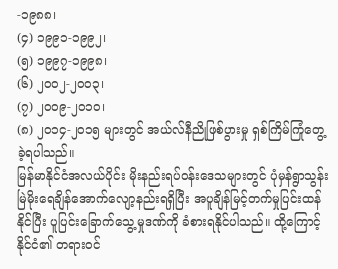-၁၉၈၈၊
(၄) ၁၉၉၁-၁၉၉၂၊
(၅) ၁၉၉၇-၁၉၉၈၊
(၆) ၂၀၀၂-၂၀၀၃၊
(၇) ၂၀၀၉-၂၀၁၀၊
(၈) ၂၀၁၄-၂၀၁၅ များတွင် အယ်လ်နီညိုဖြစ်ပွားမှု ရှစ်ကြိမ်ကြုံတွေ့ခဲ့ရပါသည်။
မြန်မာနိုင်ငံအလယ်ပိုင်း မိုးနည်းရပ်ဝန်းဒေသများတွင် ပုံမှန်ရွာသွန်းမြဲမိုးရေချိန်အောက်လျော့နည်းရရှိပြီး အပူချိန်မြင့်တက်မှုပြင်းထန်နိုင်ပြီး ပူပြင်းခြောက်သွေ့မှုဒဏ်ကို ခံစားရနိုင်ပါသည်။ ထို့ကြောင့် နိုင်ငံ၏ တရားဝင်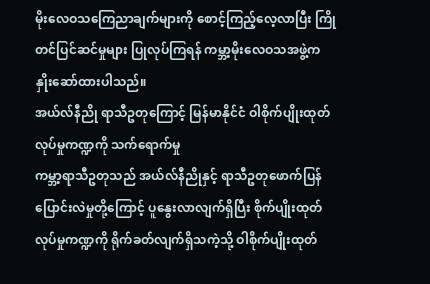မိုးလေဝသကြေညာချက်များကို စောင့်ကြည့်လေ့လာပြီး ကြိုတင်ပြင်ဆင်မှုများ ပြုလုပ်ကြရန် ကမ္ဘာ့မိုးလေဝသအဖွဲ့က နှိုးဆော်ထားပါသည်။
အယ်လ်နီညို ရာသီဥတုကြောင့် မြန်မာနိုင်ငံ ဝါစိုက်ပျိုးထုတ်လုပ်မှုကဏ္ဍကို သက်ရောက်မှု
ကမ္ဘာ့ရာသီဥတုသည် အယ်လ်နီညိုနှင့် ရာသီဥတုဖောက်ပြန်ပြောင်းလဲမှုတို့ကြောင့် ပူနွေးလာလျက်ရှိပြီး စိုက်ပျိုးထုတ်လုပ်မှုကဏ္ဍကို ရိုက်ခတ်လျက်ရှိသကဲ့သို့ ဝါစိုက်ပျိုးထုတ်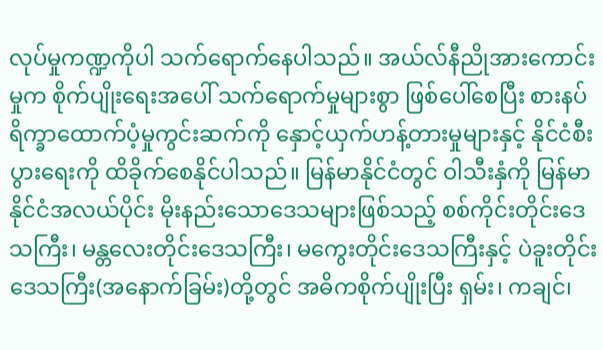လုပ်မှုကဏ္ဍကိုပါ သက်ရောက်နေပါသည်။ အယ်လ်နီညိုအားကောင်းမှုက စိုက်ပျိုးရေးအပေါ် သက်ရောက်မှုများစွာ ဖြစ်ပေါ်စေပြီး စားနပ်ရိက္ခာထောက်ပံ့မှုကွင်းဆက်ကို နှောင့်ယှက်ဟန့်တားမှုများနှင့် နိုင်ငံစီးပွားရေးကို ထိခိုက်စေနိုင်ပါသည်။ မြန်မာနိုင်ငံတွင် ဝါသီးနှံကို မြန်မာနိုင်ငံအလယ်ပိုင်း မိုးနည်းသောဒေသများဖြစ်သည့် စစ်ကိုင်းတိုင်းဒေသကြီး၊ မန္တလေးတိုင်းဒေသကြီး၊ မကွေးတိုင်းဒေသကြီးနှင့် ပဲခူးတိုင်းဒေသကြီး(အနောက်ခြမ်း)တို့တွင် အဓိကစိုက်ပျိုးပြီး ရှမ်း၊ ကချင်၊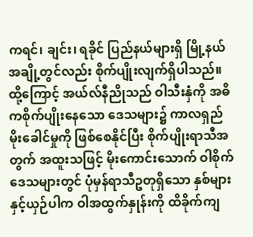ကရင်၊ ချင်း၊ ရခိုင် ပြည်နယ်များရှိ မြို့နယ်အချို့တွင်လည်း စိုက်ပျိုးလျက်ရှိပါသည်။
ထို့ကြောင့် အယ်လ်နီညိုသည် ဝါသီးနှံကို အဓိကစိုက်ပျိုးနေသော ဒေသများ၌ ကာလရှည်မိုးခေါင်မှုကို ဖြစ်စေနိုင်ပြီး စိုက်ပျိုးရာသီအတွက် အထူးသဖြင့် မိုးကောင်းသောက် ဝါစိုက်ဒေသများတွင် ပုံမှန်ရာသီဥတုရှိသော နှစ်များနှင့်ယှဉ်ပါက ဝါအထွက်နှုန်းကို ထိခိုက်ကျ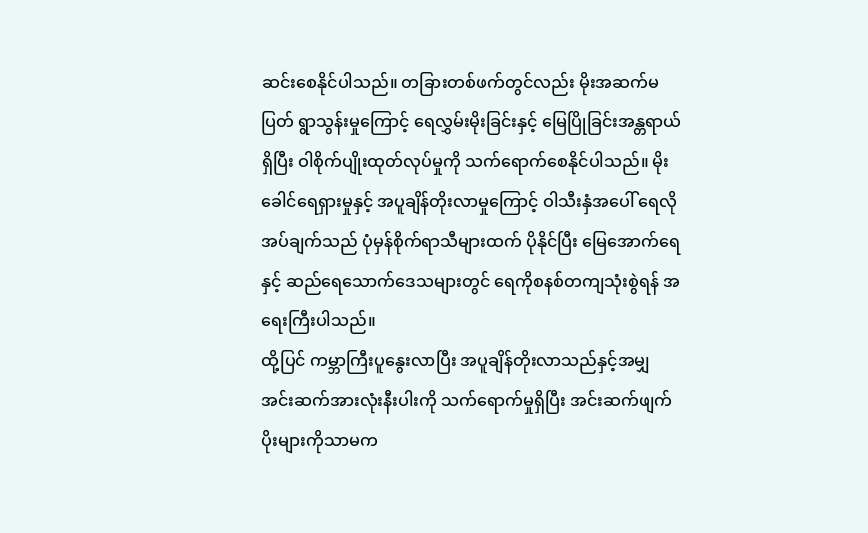ဆင်းစေနိုင်ပါသည်။ တခြားတစ်ဖက်တွင်လည်း မိုးအဆက်မပြတ် ရွာသွန်းမှုကြောင့် ရေလွှမ်းမိုးခြင်းနှင့် မြေပြိုခြင်းအန္တရာယ်ရှိပြီး ဝါစိုက်ပျိုးထုတ်လုပ်မှုကို သက်ရောက်စေနိုင်ပါသည်။ မိုးခေါင်ရေရှားမှုနှင့် အပူချိန်တိုးလာမှုကြောင့် ဝါသီးနှံအပေါ် ရေလိုအပ်ချက်သည် ပုံမှန်စိုက်ရာသီများထက် ပိုနိုင်ပြီး မြေအောက်ရေနှင့် ဆည်ရေသောက်ဒေသများတွင် ရေကိုစနစ်တကျသုံးစွဲရန် အရေးကြီးပါသည်။
ထို့ပြင် ကမ္ဘာကြီးပူနွေးလာပြီး အပူချိန်တိုးလာသည်နှင့်အမျှ အင်းဆက်အားလုံးနီးပါးကို သက်ရောက်မှုရှိပြီး အင်းဆက်ဖျက်ပိုးများကိုသာမက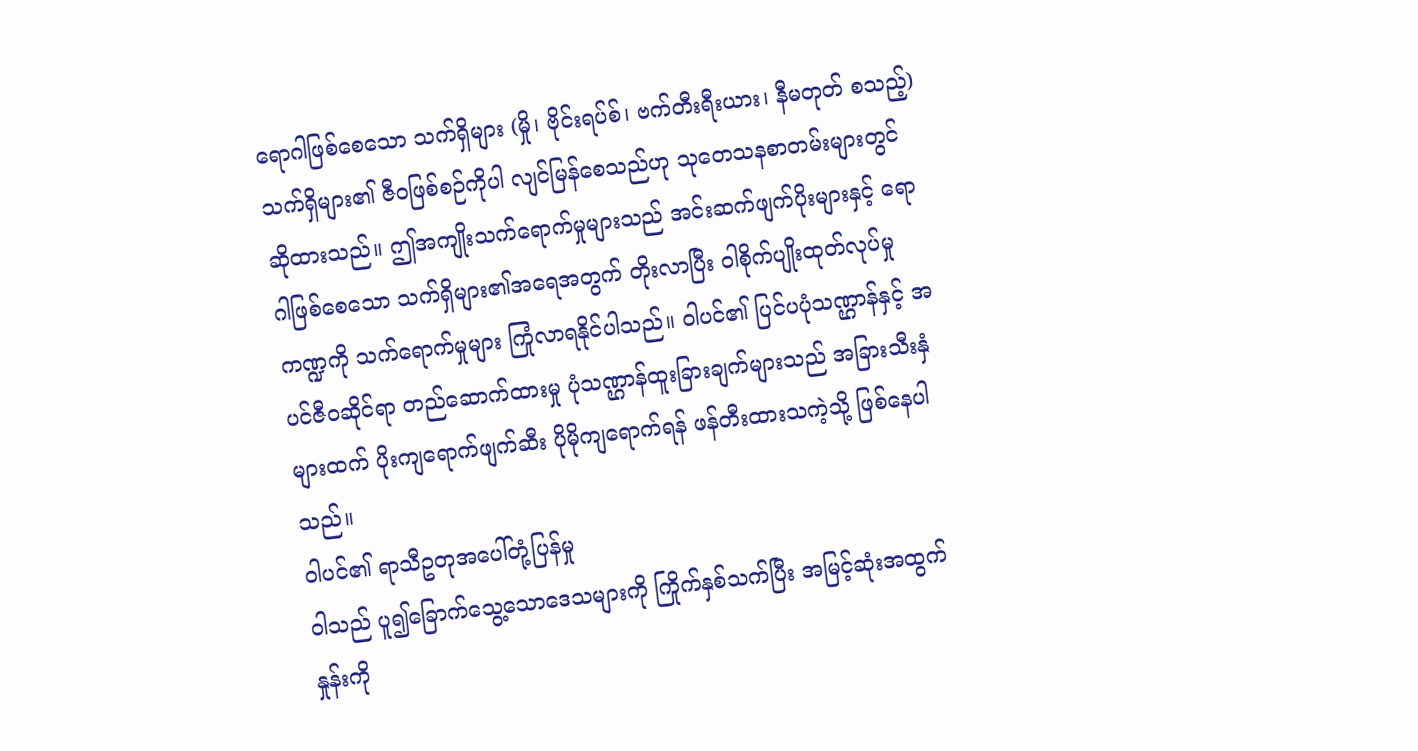ရောဂါဖြစ်စေသော သက်ရှိများ (မှို၊ ဗိုင်းရပ်စ်၊ ဗက်တီးရီးယား၊ နီမတုတ် စသည့်) သက်ရှိများ၏ ဇီဝဖြစ်စဉ်ကိုပါ လျင်မြန်စေသည်ဟု သုတေသနစာတမ်းများတွင် ဆိုထားသည်။ ဤအကျိုးသက်ရောက်မှုများသည် အင်းဆက်ဖျက်ပိုးများနှင့် ရောဂါဖြစ်စေသော သက်ရှိများ၏အရေအတွက် တိုးလာပြီး ဝါစိုက်ပျိုးထုတ်လုပ်မှုကဏ္ဍကို သက်ရောက်မှုများ ကြုံလာရနိုင်ပါသည်။ ဝါပင်၏ ပြင်ပပုံသဏ္ဌာန်နှင့် အပင်ဇီဝဆိုင်ရာ တည်ဆောက်ထားမှု ပုံသဏ္ဌာန်ထူးခြားချက်များသည် အခြားသီးနှံများထက် ပိုးကျရောက်ဖျက်ဆီး ပိုမိုကျရောက်ရန် ဖန်တီးထားသကဲ့သို့ ဖြစ်နေပါသည်။
ဝါပင်၏ ရာသီဥတုအပေါ်တုံ့ပြန်မှု
ဝါသည် ပူ၍ခြောက်သွေ့သောဒေသများကို ကြိုက်နှစ်သက်ပြီး အမြင့်ဆုံးအထွက်နှုန်းကို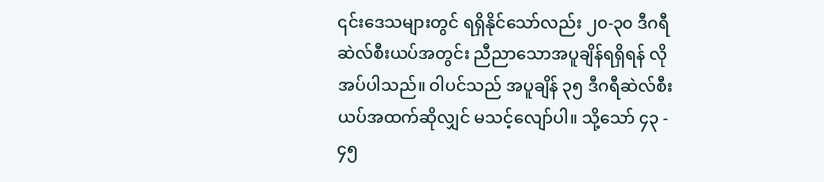၎င်းဒေသများတွင် ရရှိနိုင်သော်လည်း ၂၀-၃၀ ဒီဂရီဆဲလ်စီးယပ်အတွင်း ညီညာသောအပူချိန်ရရှိရန် လိုအပ်ပါသည်။ ဝါပင်သည် အပူချိန် ၃၅ ဒီဂရီဆဲလ်စီးယပ်အထက်ဆိုလျှင် မသင့်လျော်ပါ။ သို့သော် ၄၃ - ၄၅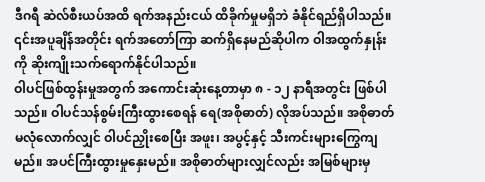ဒီဂရီ ဆဲလ်စီးယပ်အထိ ရက်အနည်းငယ် ထိခိုက်မှုမရှိဘဲ ခံနိုင်ရည်ရှိပါသည်။ ၎င်းအပူချိန်အတိုင်း ရက်အတော်ကြာ ဆက်ရှိနေမည်ဆိုပါက ဝါအထွက်နှုန်းကို ဆိုးကျိုးသက်ရောက်နိုင်ပါသည်။
ဝါပင်ဖြစ်ထွန်းမှုအတွက် အကောင်းဆုံးနေ့တာမှာ ၈ - ၁၂ နာရီအတွင်း ဖြစ်ပါသည်။ ဝါပင်သန်စွမ်းကြီးထွားစေရန် ရေ(အစိုဓာတ်) လိုအပ်သည်။ အစိုဓာတ် မလုံလောက်လျှင် ဝါပင်ညှိုးစေပြီး အဖူး၊ အပွင့်နှင့် သီးကင်းများကြွေကျမည်။ အပင်ကြီးထွားမှုနှေးမည်။ အစိုဓာတ်များလျှင်လည်း အမြစ်များမှ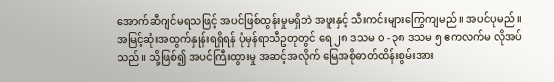အောက်ဆီဂျင်မရသဖြင့် အပင်ဖြစ်ထွန်းမှုမရှိဘဲ အဖူးနှင့် သီးကင်းများကြွေကျမည်။ အပင်ပုမည်။ အမြင့်ဆုံးအထွက်နှုန်းရရှိရန် ပုံမှန်ရာသီဥတုတွင် ရေ ၂၈ ဒသမ ၀ - ၃၈ ဒသမ ၅ ဧကလက်မ လိုအပ်သည်။ သို့ဖြစ်၍ အပင်ကြီးထွားမှု အဆင့်အလိုက် မြေအစိုဓာတ်ထိန်းစွမ်းအား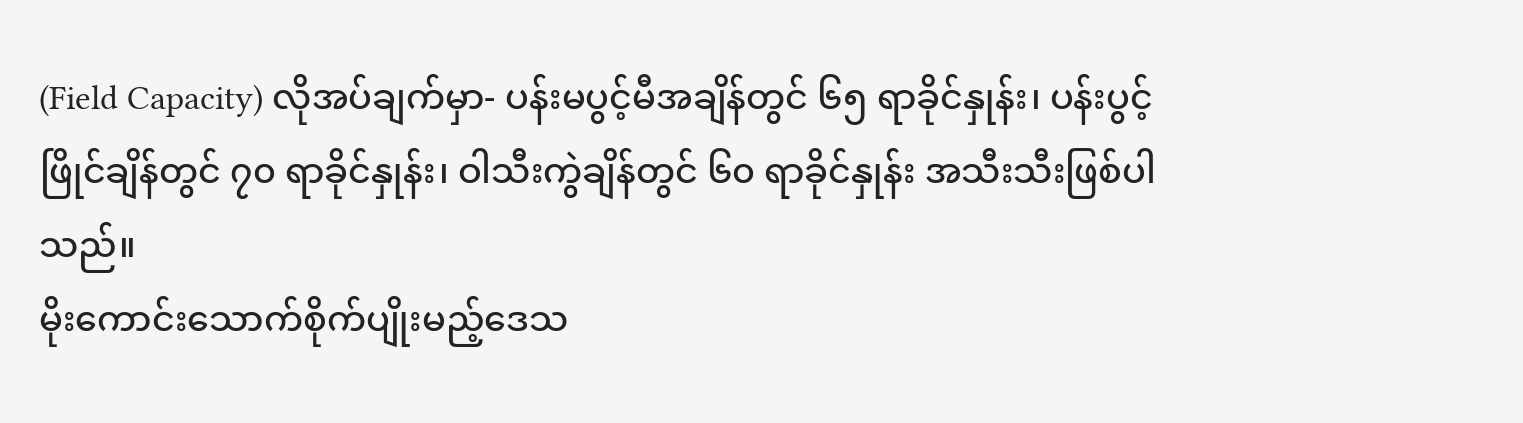(Field Capacity) လိုအပ်ချက်မှာ- ပန်းမပွင့်မီအချိန်တွင် ၆၅ ရာခိုင်နှုန်း၊ ပန်းပွင့်ဖြိုင်ချိန်တွင် ၇၀ ရာခိုင်နှုန်း၊ ဝါသီးကွဲချိန်တွင် ၆၀ ရာခိုင်နှုန်း အသီးသီးဖြစ်ပါသည်။
မိုးကောင်းသောက်စိုက်ပျိုးမည့်ဒေသ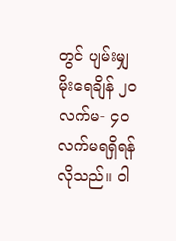တွင် ပျမ်းမျှမိုးရေချိန် ၂၀ လက်မ- ၄၀ လက်မရရှိရန်လိုသည်။ ဝါ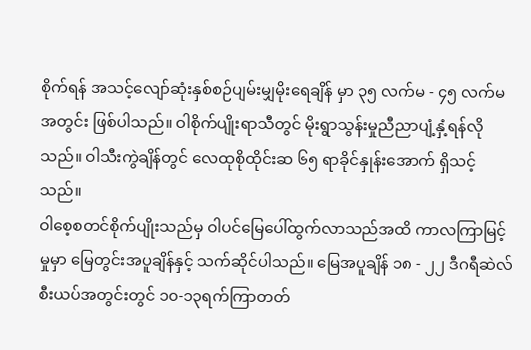စိုက်ရန် အသင့်လျော်ဆုံးနှစ်စဉ်ပျမ်းမျှမိုးရေချိန် မှာ ၃၅ လက်မ - ၄၅ လက်မအတွင်း ဖြစ်ပါသည်။ ဝါစိုက်ပျိုးရာသီတွင် မိုးရွာသွန်းမှုညီညာပျံ့နှံ့ရန်လိုသည်။ ဝါသီးကွဲချိန်တွင် လေထုစိုထိုင်းဆ ၆၅ ရာခိုင်နှုန်းအောက် ရှိသင့်သည်။
ဝါစေ့စတင်စိုက်ပျိုးသည်မှ ဝါပင်မြေပေါ်ထွက်လာသည်အထိ ကာလကြာမြင့်မှုမှာ မြေတွင်းအပူချိန်နှင့် သက်ဆိုင်ပါသည်။ မြေအပူချိန် ၁၈ - ၂၂ ဒီဂရီဆဲလ်စီးယပ်အတွင်းတွင် ၁၀-၁၃ရက်ကြာတတ်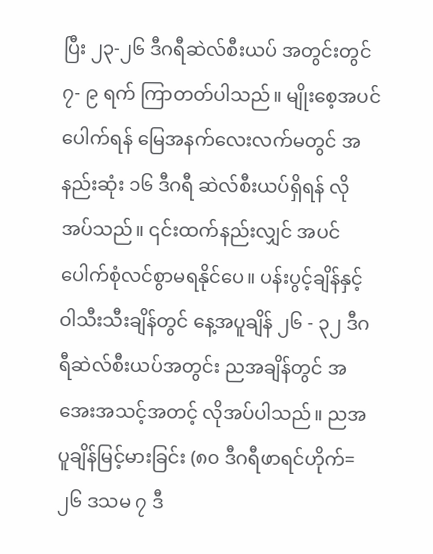ပြီး ၂၃-၂၆ ဒီဂရီဆဲလ်စီးယပ် အတွင်းတွင် ၇- ၉ ရက် ကြာတတ်ပါသည်။ မျိုးစေ့အပင်ပေါက်ရန် မြေအနက်လေးလက်မတွင် အနည်းဆုံး ၁၆ ဒီဂရီ ဆဲလ်စီးယပ်ရှိရန် လိုအပ်သည်။ ၎င်းထက်နည်းလျှင် အပင်ပေါက်စုံလင်စွာမရနိုင်ပေ။ ပန်းပွင့်ချိန်နှင့် ဝါသီးသီးချိန်တွင် နေ့အပူချိန် ၂၆ - ၃၂ ဒီဂရီဆဲလ်စီးယပ်အတွင်း ညအချိန်တွင် အအေးအသင့်အတင့် လိုအပ်ပါသည်။ ညအပူချိန်မြင့်မားခြင်း (၈၀ ဒီဂရီဖာရင်ဟိုက်=၂၆ ဒသမ ၇ ဒီ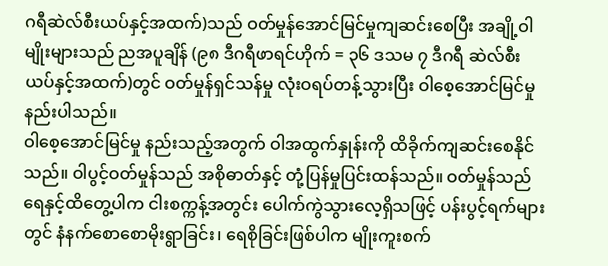ဂရီဆဲလ်စီးယပ်နှင့်အထက်)သည် ဝတ်မှုန်အောင်မြင်မှုကျဆင်းစေပြီး အချို့ဝါမျိုးများသည် ညအပူချိန် (၉၈ ဒီဂရီဖာရင်ဟိုက် = ၃၆ ဒသမ ၇ ဒီဂရီ ဆဲလ်စီးယပ်နှင့်အထက်)တွင် ဝတ်မှုန်ရှင်သန်မှု လုံးဝရပ်တန့်သွားပြီး ဝါစေ့အောင်မြင်မှုနည်းပါသည်။
ဝါစေ့အောင်မြင်မှု နည်းသည့်အတွက် ဝါအထွက်နှုန်းကို ထိခိုက်ကျဆင်းစေနိုင်သည်။ ဝါပွင့်ဝတ်မှုန်သည် အစိုဓာတ်နှင့် တုံ့ပြန်မှုပြင်းထန်သည်။ ဝတ်မှုန်သည် ရေနှင့်ထိတွေ့ပါက ငါးစက္ကန့်အတွင်း ပေါက်ကွဲသွားလေ့ရှိသဖြင့် ပန်းပွင့်ရက်များတွင် နံနက်စောစောမိုးရွာခြင်း၊ ရေစိုခြင်းဖြစ်ပါက မျိုးကူးစက်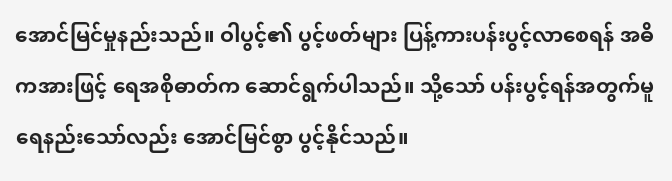အောင်မြင်မှုနည်းသည်။ ဝါပွင့်၏ ပွင့်ဖတ်များ ပြန့်ကားပန်းပွင့်လာစေရန် အဓိကအားဖြင့် ရေအစိုဓာတ်က ဆောင်ရွက်ပါသည်။ သို့သော် ပန်းပွင့်ရန်အတွက်မူ ရေနည်းသော်လည်း အောင်မြင်စွာ ပွင့်နိုင်သည်။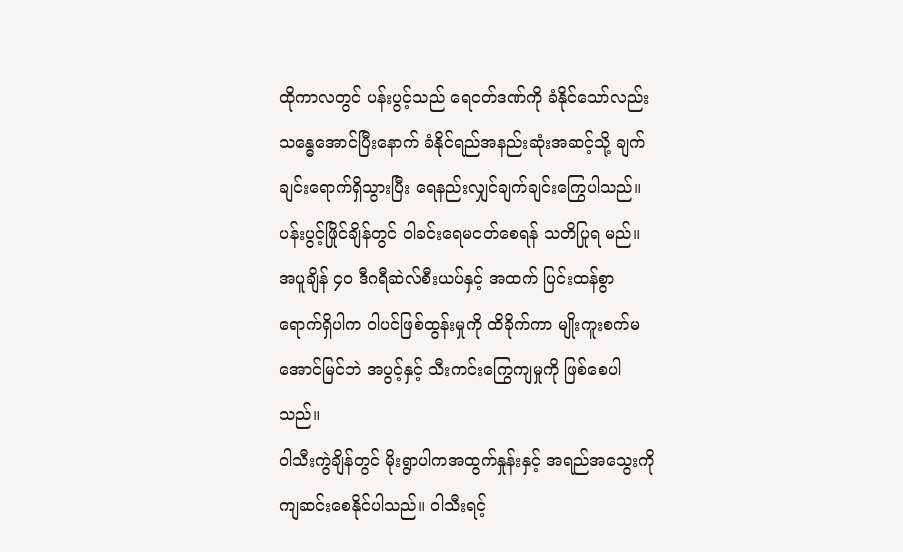ထိုကာလတွင် ပန်းပွင့်သည် ရေငတ်ဒဏ်ကို ခံနိုင်သော်လည်း သန္ဓေအောင်ပြီးနောက် ခံနိုင်ရည်အနည်းဆုံးအဆင့်သို့ ချက်ချင်းရောက်ရှိသွားပြီး ရေနည်းလျှင်ချက်ချင်းကြွေပါသည်။ ပန်းပွင့်ဖြိုင်ချိန်တွင် ဝါခင်းရေမငတ်စေရန် သတိပြုရ မည်။ အပူချိန် ၄၀ ဒီဂရီဆဲလ်စီးယပ်နှင့် အထက် ပြင်းထန်စွာရောက်ရှိပါက ဝါပင်ဖြစ်ထွန်းမှုကို ထိခိုက်ကာ မျိုးကူးစက်မအောင်မြင်ဘဲ အပွင့်နှင့် သီးကင်းကြွေကျမှုကို ဖြစ်စေပါသည်။
ဝါသီးကွဲချိန်တွင် မိုးရွာပါကအထွက်နှုန်းနှင့် အရည်အသွေးကို ကျဆင်းစေနိုင်ပါသည်။ ဝါသီးရင့်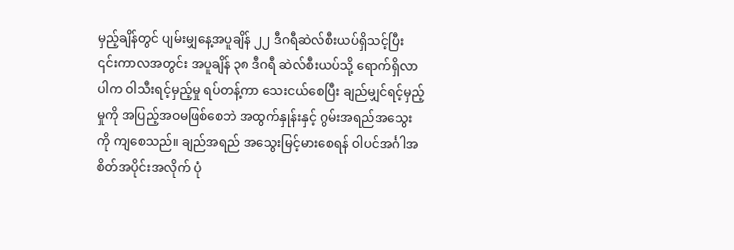မှည့်ချိန်တွင် ပျမ်းမျှနေ့အပူချိန် ၂၂ ဒီဂရီဆဲလ်စီးယပ်ရှိသင့်ပြီး ၎င်းကာလအတွင်း အပူချိန် ၃၈ ဒီဂရီ ဆဲလ်စီးယပ်သို့ ရောက်ရှိလာပါက ဝါသီးရင့်မှည့်မှု ရပ်တန့်ကာ သေးငယ်စေပြီး ချည်မျှင်ရင့်မှည့်မှုကို အပြည့်အဝမဖြစ်စေဘဲ အထွက်နှုန်းနှင့် ဂွမ်းအရည်အသွေးကို ကျစေသည်။ ချည်အရည် အသွေးမြင့်မားစေရန် ဝါပင်အင်္ဂါအစိတ်အပိုင်းအလိုက် ပုံ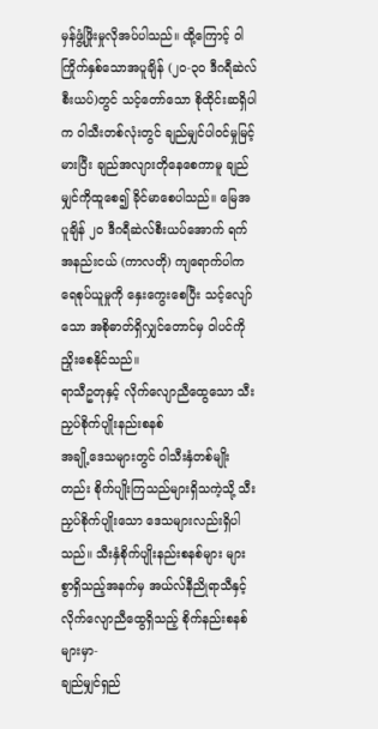မှန်ဖွံ့ဖြိုးမှုလိုအပ်ပါသည်။ ထို့ကြောင့် ဝါကြိုက်နှစ်သောအပူချိန် (၂၀-၃၀ ဒီဂရီဆဲလ်စီးယပ်)တွင် သင့်တော်သော စိုထိုင်းဆရှိပါက ဝါသီးတစ်လုံးတွင် ချည်မျှင်ပါဝင်မှုမြင့်မားပြီး ချည်အလျားတိုနေစေကာမူ ချည်မျှင်ကိုထူစေ၍ ခိုင်မာစေပါသည်။ မြေအပူချိန် ၂၀ ဒီဂရီဆဲလ်စီးယပ်အောက် ရက်အနည်းငယ် (ကာလတို) ကျရောက်ပါက ရေစုပ်ယူမှုကို နှေးကွေးစေပြီး သင့်လျော်သော အစိုဓာတ်ရှိလျှင်တောင်မှ ဝါပင်ကိုညှိုးစေနိုင်သည်။
ရာသီဥတုနှင့် လိုက်လျောညီထွေသော သီးညှပ်စိုက်ပျိုးနည်းစနစ်
အချို့ဒေသများတွင် ဝါသီးနှံတစ်မျိုးတည်း စိုက်ပျိုးကြသည်များရှိသကဲ့သို့ သီးညှပ်စိုက်ပျိုးသော ဒေသများလည်းရှိပါသည်။ သီးနှံစိုက်ပျိုးနည်းစနစ်များ များစွာရှိသည့်အနက်မှ အယ်လ်နီညိုရာသီနှင့် လိုက်လျောညီထွေရှိသည့် စိုက်နည်းစနစ်များမှာ-
ချည်မျှင်ရှည်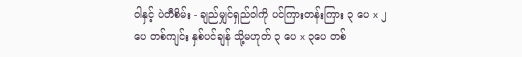ဝါနှင့် ပဲတီစိမ်း - ချည်မျှင်ရှည်ဝါကို ပင်ကြားတန်းကြား ၃ ပေ x ၂ ပေ တစ်ကျင်း နှစ်ပင်ချန် သို့မဟုတ် ၃ ပေ x ၃ပေ တစ်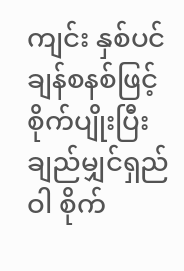ကျင်း နှစ်ပင်ချန်စနစ်ဖြင့် စိုက်ပျိုးပြီး ချည်မျှင်ရှည်ဝါ စိုက်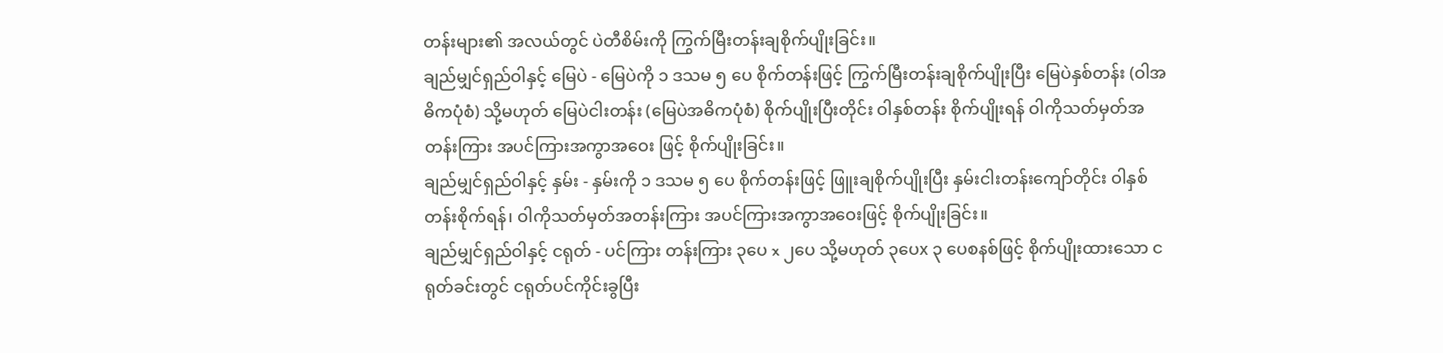တန်းများ၏ အလယ်တွင် ပဲတီစိမ်းကို ကြွက်မြီးတန်းချစိုက်ပျိုးခြင်း။
ချည်မျှင်ရှည်ဝါနှင့် မြေပဲ - မြေပဲကို ၁ ဒသမ ၅ ပေ စိုက်တန်းဖြင့် ကြွက်မြီးတန်းချစိုက်ပျိုးပြီး မြေပဲနှစ်တန်း (ဝါအဓိကပုံစံ) သို့မဟုတ် မြေပဲငါးတန်း (မြေပဲအဓိကပုံစံ) စိုက်ပျိုးပြီးတိုင်း ဝါနှစ်တန်း စိုက်ပျိုးရန် ဝါကိုသတ်မှတ်အတန်းကြား အပင်ကြားအကွာအဝေး ဖြင့် စိုက်ပျိုးခြင်း။
ချည်မျှင်ရှည်ဝါနှင့် နှမ်း - နှမ်းကို ၁ ဒသမ ၅ ပေ စိုက်တန်းဖြင့် ဖြူးချစိုက်ပျိုးပြီး နှမ်းငါးတန်းကျော်တိုင်း ဝါနှစ်တန်းစိုက်ရန်၊ ဝါကိုသတ်မှတ်အတန်းကြား အပင်ကြားအကွာအဝေးဖြင့် စိုက်ပျိုးခြင်း။
ချည်မျှင်ရှည်ဝါနှင့် ငရုတ် - ပင်ကြား တန်းကြား ၃ပေ x ၂ပေ သို့မဟုတ် ၃ပေx ၃ ပေစနစ်ဖြင့် စိုက်ပျိုးထားသော ငရုတ်ခင်းတွင် ငရုတ်ပင်ကိုင်းခွပြီး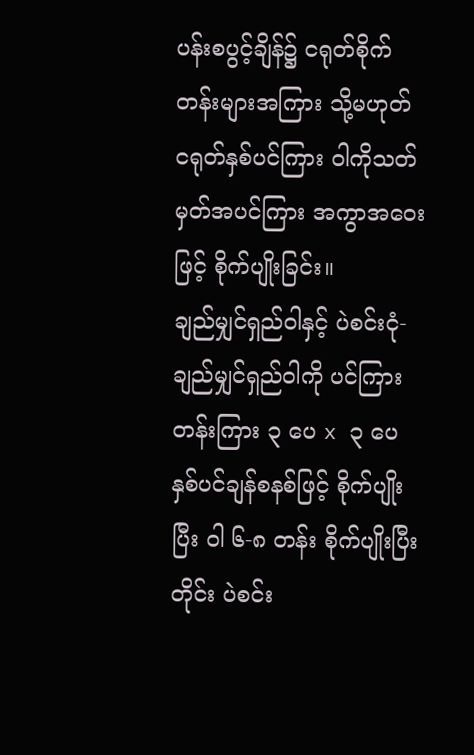ပန်းစပွင့်ချိန်၌ ငရုတ်စိုက်တန်းများအကြား သို့မဟုတ် ငရုတ်နှစ်ပင်ကြား ဝါကိုသတ်မှတ်အပင်ကြား အကွာအဝေးဖြင့် စိုက်ပျိုးခြင်း။
ချည်မျှင်ရှည်ဝါနှင့် ပဲစင်းငုံ- ချည်မျှင်ရှည်ဝါကို ပင်ကြားတန်းကြား ၃ ပေ x ၃ ပေ နှစ်ပင်ချန်စနစ်ဖြင့် စိုက်ပျိုးပြီး ဝါ ၆-၈ တန်း စိုက်ပျိုးပြီးတိုင်း ပဲစင်း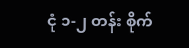ငုံ ၁-၂ တန်း စိုက်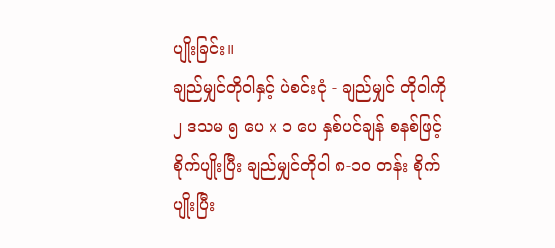ပျိုးခြင်း။
ချည်မျှင်တိုဝါနှင့် ပဲစင်းငုံ - ချည်မျှင် တိုဝါကို ၂ ဒသမ ၅ ပေ x ၁ ပေ နှစ်ပင်ချန် စနစ်ဖြင့် စိုက်ပျိုးပြီး ချည်မျှင်တိုဝါ ၈-၁၀ တန်း စိုက်ပျိုးပြီး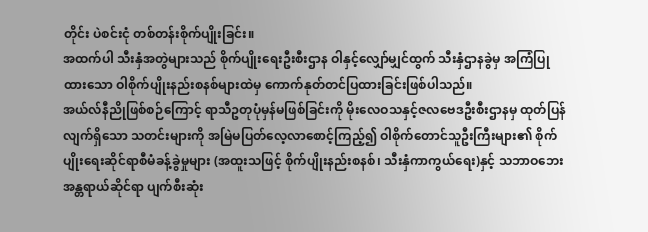တိုင်း ပဲစင်းငုံ တစ်တန်းစိုက်ပျိုးခြင်း။
အထက်ပါ သီးနှံအတွဲများသည် စိုက်ပျိုးရေးဦးစီးဌာန ဝါနှင့်လျှော်မျှင်ထွက် သီးနှံဌာနခွဲမှ အကြံပြုထားသော ဝါစိုက်ပျိုးနည်းစနစ်များထဲမှ ကောက်နုတ်တင်ပြထားခြင်းဖြစ်ပါသည်။
အယ်လ်နီညိုဖြစ်စဉ်ကြောင့် ရာသီဥတုပုံမှန်မဖြစ်ခြင်းကို မိုးလေဝသနှင့်ဇလဗေဒဦးစီးဌာနမှ ထုတ်ပြန်လျက်ရှိသော သတင်းများကို အမြဲမပြတ်လေ့လာစောင့်ကြည့်၍ ဝါစိုက်တောင်သူဦးကြီးများ၏ စိုက်ပျိုးရေးဆိုင်ရာစီမံခန့်ခွဲမှုများ (အထူးသဖြင့် စိုက်ပျိုးနည်းစနစ်၊ သီးနှံကာကွယ်ရေး)နှင့် သဘာဝဘေးအန္တရာယ်ဆိုင်ရာ ပျက်စီးဆုံး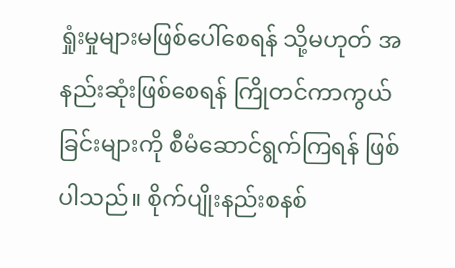ရှုံးမှုများမဖြစ်ပေါ်စေရန် သို့မဟုတ် အနည်းဆုံးဖြစ်စေရန် ကြိုတင်ကာကွယ်ခြင်းများကို စီမံဆောင်ရွက်ကြရန် ဖြစ်ပါသည်။ စိုက်ပျိုးနည်းစနစ်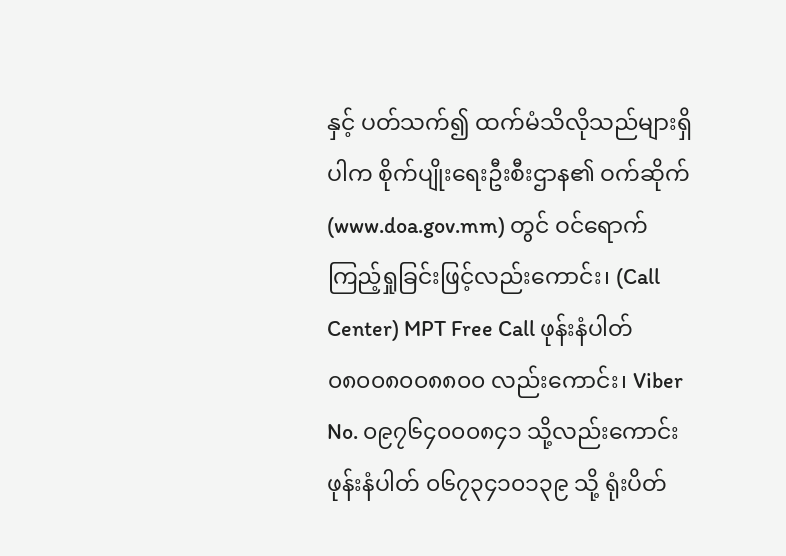နှင့် ပတ်သက်၍ ထက်မံသိလိုသည်များရှိပါက စိုက်ပျိုးရေးဦးစီးဌာန၏ ဝက်ဆိုက် (www.doa.gov.mm) တွင် ဝင်ရောက်ကြည့်ရှုခြင်းဖြင့်လည်းကောင်း၊ (Call Center) MPT Free Call ဖုန်းနံပါတ် ၀၈၀၀၈၀၀၈၈၀၀ လည်းကောင်း၊ Viber No. ၀၉၇၆၄၀၀၀၈၄၁ သို့လည်းကောင်း ဖုန်းနံပါတ် ၀၆၇၃၄၁၀၁၃၉ သို့ ရုံးပိတ်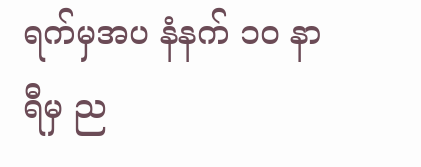ရက်မှအပ နံနက် ၁၀ နာရီမှ ည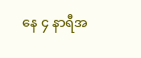နေ ၄ နာရီအ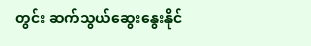တွင်း ဆက်သွယ်ဆွေးနွေးနိုင်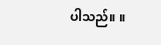ပါသည်။ ။